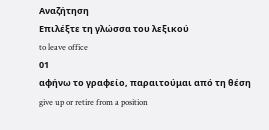Αναζήτηση
Επιλέξτε τη γλώσσα του λεξικού
to leave office
01
αφήνω το γραφείο, παραιτούμαι από τη θέση
give up or retire from a position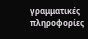γραμματικές πληροφορίες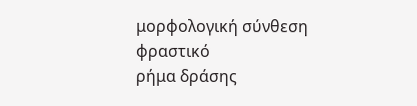μορφολογική σύνθεση
φραστικό
ρήμα δράσης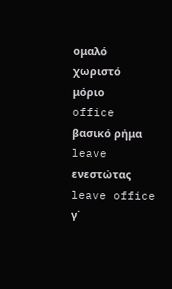ομαλό
χωριστό
μόριο
office
βασικό ρήμα
leave
ενεστώτας
leave office
γ΄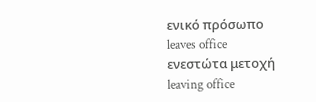ενικό πρόσωπο
leaves office
ενεστώτα μετοχή
leaving office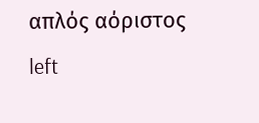απλός αόριστος
left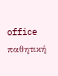office
παθητική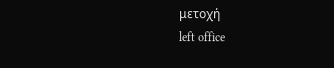μετοχή
left office